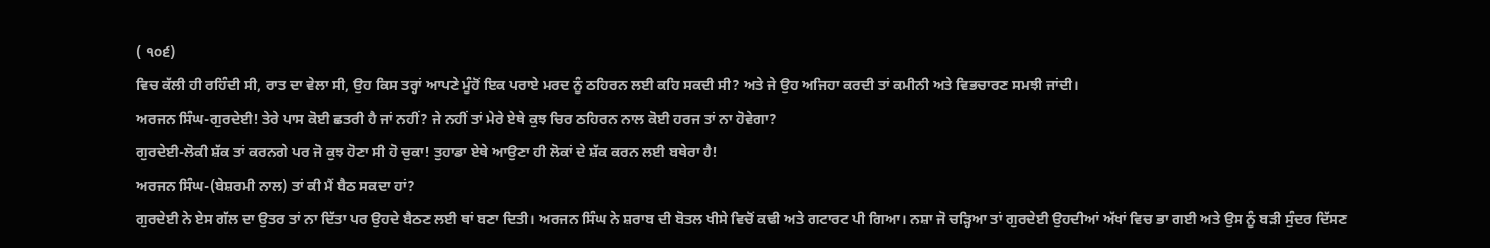( ੧੦੬)
ਵਿਚ ਕੱਲੀ ਹੀ ਰਹਿੰਦੀ ਸੀ, ਰਾਤ ਦਾ ਵੇਲਾ ਸੀ, ਉਹ ਕਿਸ ਤਰ੍ਹਾਂ ਆਪਣੇ ਮੂੰਹੋਂ ਇਕ ਪਰਾਏ ਮਰਦ ਨੂੰ ਠਹਿਰਨ ਲਈ ਕਹਿ ਸਕਦੀ ਸੀ? ਅਤੇ ਜੇ ਉਹ ਅਜਿਹਾ ਕਰਦੀ ਤਾਂ ਕਮੀਨੀ ਅਤੇ ਵਿਭਚਾਰਣ ਸਮਝੀ ਜਾਂਦੀ।
ਅਰਜਨ ਸਿੰਘ-ਗੁਰਦੇਈ! ਤੇਰੇ ਪਾਸ ਕੋਈ ਛਤਰੀ ਹੈ ਜਾਂ ਨਹੀਂ? ਜੇ ਨਹੀਂ ਤਾਂ ਮੇਰੇ ਏਥੇ ਕੁਝ ਚਿਰ ਠਹਿਰਨ ਨਾਲ ਕੋਈ ਹਰਜ ਤਾਂ ਨਾ ਹੋਵੇਗਾ?
ਗੁਰਦੇਈ-ਲੋਕੀ ਸ਼ੱਕ ਤਾਂ ਕਰਨਗੇ ਪਰ ਜੋ ਕੁਝ ਹੋਣਾ ਸੀ ਹੋ ਚੁਕਾ! ਤੁਹਾਡਾ ਏਥੇ ਆਉਣਾ ਹੀ ਲੋਕਾਂ ਦੇ ਸ਼ੱਕ ਕਰਨ ਲਈ ਬਥੇਰਾ ਹੈ!
ਅਰਜਨ ਸਿੰਘ-(ਬੇਸ਼ਰਮੀ ਨਾਲ) ਤਾਂ ਕੀ ਮੈਂ ਬੈਠ ਸਕਦਾ ਹਾਂ?
ਗੁਰਦੇਈ ਨੇ ਏਸ ਗੱਲ ਦਾ ਉਤਰ ਤਾਂ ਨਾ ਦਿੱਤਾ ਪਰ ਉਹਦੇ ਬੈਠਣ ਲਈ ਥਾਂ ਬਣਾ ਦਿਤੀ। ਅਰਜਨ ਸਿੰਘ ਨੇ ਸ਼ਰਾਬ ਦੀ ਬੋਤਲ ਖੀਸੇ ਵਿਚੋਂ ਕਢੀ ਅਤੇ ਗਟਾਰਟ ਪੀ ਗਿਆ। ਨਸ਼ਾ ਜੋ ਚੜ੍ਹਿਆ ਤਾਂ ਗੁਰਦੇਈ ਉਹਦੀਆਂ ਅੱਖਾਂ ਵਿਚ ਭਾ ਗਈ ਅਤੇ ਉਸ ਨੂੰ ਬੜੀ ਸੁੰਦਰ ਦਿੱਸਣ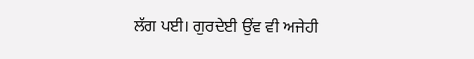ਲੱਗ ਪਈ। ਗੁਰਦੇਈ ਉਂਵ ਵੀ ਅਜੇਹੀ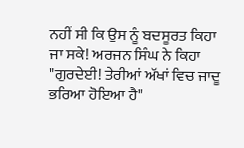ਨਹੀਂ ਸੀ ਕਿ ਉਸ ਨੂੰ ਬਦਸੂਰਤ ਕਿਹਾ ਜਾ ਸਕੇ! ਅਰਜਨ ਸਿੰਘ ਨੇ ਕਿਹਾ "ਗੁਰਦੇਈ! ਤੇਰੀਆਂ ਅੱਖਾਂ ਵਿਚ ਜਾਦੂ ਭਰਿਆ ਹੋਇਆ ਹੈ"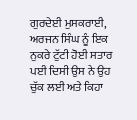ਗੁਰਦੇਈ ਮੁਸਕਰਾਈ, ਅਰਜਨ ਸਿੰਘ ਨੂੰ ਇਕ ਨੁਕਰੇ ਟੁੱਟੀ ਹੋਈ ਸਤਾਰ ਪਈ ਦਿਸੀ ਉਸ ਨੇ ਉਹ ਚੁੱਕ ਲਈ ਅਤੇ ਕਿਹਾ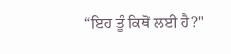“ਇਹ ਤੂੰ ਕਿਥੋਂ ਲਈ ਹੈ?"